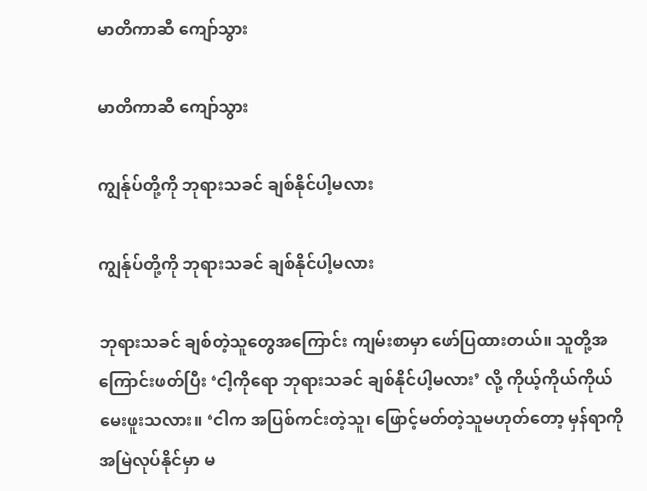မာတိကာဆီ ကျော်သွား

မာတိကာဆီ ကျော်သွား

ကျွန်ုပ်တို့ကို ဘုရားသခင် ချစ်နိုင်ပါ့မလား

ကျွန်ုပ်တို့ကို ဘုရားသခင် ချစ်နိုင်ပါ့မလား

ဘုရားသခင် ချစ်တဲ့သူတွေအကြောင်း ကျမ်းစာမှာ ဖော်ပြထားတယ်။ သူတို့အကြောင်းဖတ်ပြီး ‘ငါ့ကိုရော ဘုရားသခင် ချစ်နိုင်ပါ့မလား’ လို့ ကိုယ့်ကိုယ်ကိုယ် မေးဖူးသလား။ ‘ငါက အပြစ်ကင်းတဲ့သူ၊ ဖြောင့်မတ်တဲ့သူမဟုတ်တော့ မှန်ရာကို အမြဲလုပ်နိုင်မှာ မ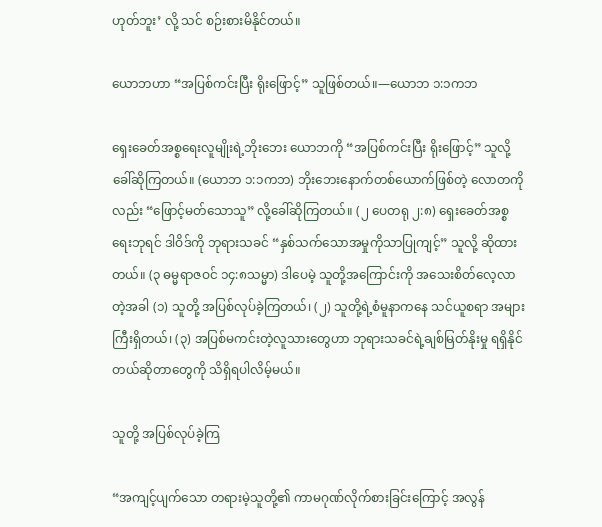ဟုတ်ဘူး’ လို့ သင် စဉ်းစားမိနိုင်တယ်။

ယောဘဟာ “အပြစ်ကင်းပြီး ရိုးဖြောင့်” သူဖြစ်တယ်။—ယောဘ ၁:၁ကဘ

ရှေးခေတ်အစ္စရေးလူမျိုးရဲ့ဘိုးဘေး ယောဘကို “အပြစ်ကင်းပြီး ရိုးဖြောင့်” သူလို့ ခေါ်ဆိုကြတယ်။ (ယောဘ ၁:၁ကဘ) ဘိုးဘေးနောက်တစ်ယောက်ဖြစ်တဲ့ လောတကိုလည်း “ဖြောင့်မတ်သောသူ” လို့ခေါ်ဆိုကြတယ်။ (၂ ပေတရု ၂:၈) ရှေးခေတ်အစ္စရေးဘုရင် ဒါဝိဒ်ကို ဘုရားသခင် “နှစ်သက်သောအမှုကိုသာပြုကျင့်” သူလို့ ဆိုထားတယ်။ (၃ ဓမ္မရာဇဝင် ၁၄:၈သမ္မာ) ဒါပေမဲ့ သူတို့အကြောင်းကို အသေးစိတ်လေ့လာတဲ့အခါ (၁) သူတို့ အပြစ်လုပ်ခဲ့ကြတယ်၊ (၂) သူတို့ရဲ့စံမူနာကနေ သင်ယူစရာ အများကြီးရှိတယ်၊ (၃) အပြစ်မကင်းတဲ့လူသားတွေဟာ ဘုရားသခင်ရဲ့ချစ်မြတ်နိုးမှု ရရှိနိုင်တယ်ဆိုတာတွေကို သိရှိရပါလိမ့်မယ်။

သူတို့ အပြစ်လုပ်ခဲ့ကြ

“အကျင့်ပျက်သော တရားမဲ့သူတို့၏ ကာမဂုဏ်လိုက်စားခြင်းကြောင့် အလွန်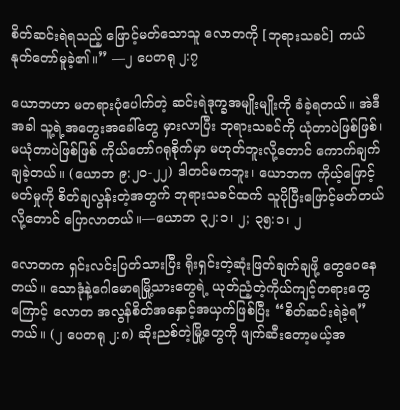စိတ်ဆင်းရဲရသည့် ဖြောင့်မတ်သောသူ လောတကို [ဘုရားသခင်] ကယ်နုတ်တော်မူခဲ့၏။” —၂ ပေတရု ၂:၇

ယောဘဟာ မတရားပုံပေါက်တဲ့ ဆင်းရဲဒုက္ခအမျိုးမျိုးကို ခံခဲ့ရတယ်။ အဲဒီအခါ သူ့ရဲ့အတွေးအခေါ်တွေ မှားလာပြီး ဘုရားသခင်ကို ယုံတာပဲဖြစ်ဖြစ်၊ မယုံတာပဲဖြစ်ဖြစ် ကိုယ်တော်ဂရုစိုက်မှာ မဟုတ်ဘူးလို့တောင် ကောက်ချက်ချခဲ့တယ်။ (ယောဘ ၉:၂၀-၂၂) ဒါတင်မကဘူး၊ ယောဘက ကိုယ့်ဖြောင့်မတ်မှုကို စိတ်ချလွန်းတဲ့အတွက် ဘုရားသခင်ထက် သူပိုပြီးဖြောင့်မတ်တယ်လို့တောင် ပြောလာတယ်။—ယောဘ ၃၂:၁၊ ၂; ၃၅:၁၊ ၂

လောတက ရှင်းလင်းပြတ်သားပြီး ရိုးရှင်းတဲ့ဆုံးဖြတ်ချက်ချဖို့ တွေဝေနေတယ်။ သောဒုံနဲ့ဂေါမောရမြို့သားတွေရဲ့ ယုတ်ညံ့တဲ့ကိုယ်ကျင့်တရားတွေကြောင့် လောတ အလွန်စိတ်အနှောင့်အယှက်ဖြစ်ပြီး “စိတ်ဆင်းရဲခဲ့ရ” တယ်။ (၂ ပေတရု ၂:၈) ဆိုးညစ်တဲ့မြို့တွေကို ဖျက်ဆီးတော့မယ့်အ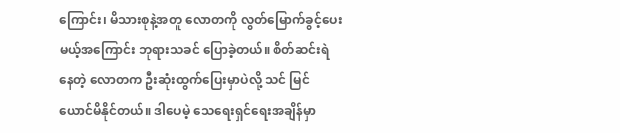ကြောင်း၊ မိသားစုနဲ့အတူ လောတကို လွတ်မြောက်ခွင့်ပေးမယ့်အကြောင်း ဘုရားသခင် ပြောခဲ့တယ်။ စိတ်ဆင်းရဲနေတဲ့ လောတက ဦးဆုံးထွက်ပြေးမှာပဲလို့ သင် မြင်ယောင်မိနိုင်တယ်။ ဒါပေမဲ့ သေရေးရှင်ရေးအချိန်မှာ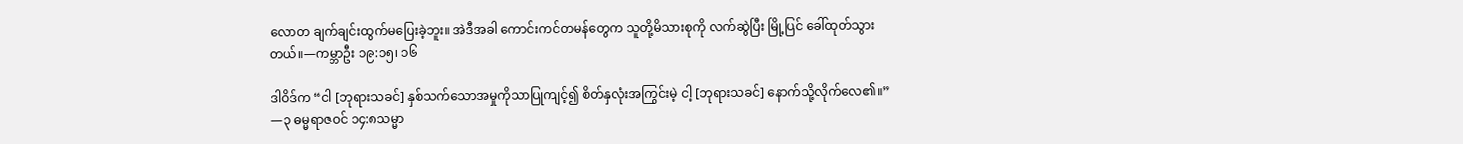လောတ ချက်ချင်းထွက်မပြေးခဲ့ဘူး။ အဲဒီအခါ ကောင်းကင်တမန်တွေက သူတို့မိသားစုကို လက်ဆွဲပြီး မြို့ပြင် ခေါ်ထုတ်သွားတယ်။—ကမ္ဘာဦး ၁၉:၁၅၊ ၁၆

ဒါဝိဒ်က “ငါ [ဘုရားသခင်] နှစ်သက်သောအမှုကိုသာပြုကျင့်၍ စိတ်နှလုံးအကြွင်းမဲ့ ငါ့ [ဘုရားသခင်] နောက်သို့လိုက်လေ၏။” —၃ ဓမ္မရာဇဝင် ၁၄:၈သမ္မာ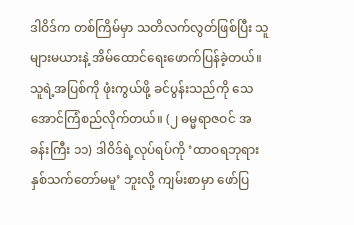ဒါဝိဒ်က တစ်ကြိမ်မှာ သတိလက်လွတ်ဖြစ်ပြီး သူများမယားနဲ့ အိမ်ထောင်ရေးဖောက်ပြန်ခဲ့တယ်။ သူရဲ့အပြစ်ကို ဖုံးကွယ်ဖို့ ခင်ပွန်းသည်ကို သေအောင်ကြံစည်လိုက်တယ်။ (၂ ဓမ္မရာဇဝင် အခန်းကြီး ၁၁) ဒါဝိဒ်ရဲ့လုပ်ရပ်ကို ‘ထာဝရဘုရား နှစ်သက်တော်မမူ’ ဘူးလို့ ကျမ်းစာမှာ ဖော်ပြ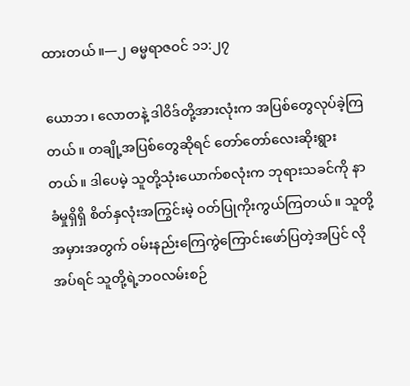ထားတယ်။—၂ ဓမ္မရာဇဝင် ၁၁:၂၇

ယောဘ၊ လောတနဲ့ ဒါဝိဒ်တို့အားလုံးက အပြစ်တွေလုပ်ခဲ့ကြတယ်။ တချို့အပြစ်တွေဆိုရင် တော်တော်လေးဆိုးရွားတယ်။ ဒါပေမဲ့ သူတို့သုံးယောက်စလုံးက ဘုရားသခင်ကို နာခံမှုရှိရှိ စိတ်နှလုံးအကြွင်းမဲ့ ဝတ်ပြုကိုးကွယ်ကြတယ်။ သူတို့အမှားအတွက် ဝမ်းနည်းကြေကွဲကြောင်းဖော်ပြတဲ့အပြင် လိုအပ်ရင် သူတို့ရဲ့ဘဝလမ်းစဉ်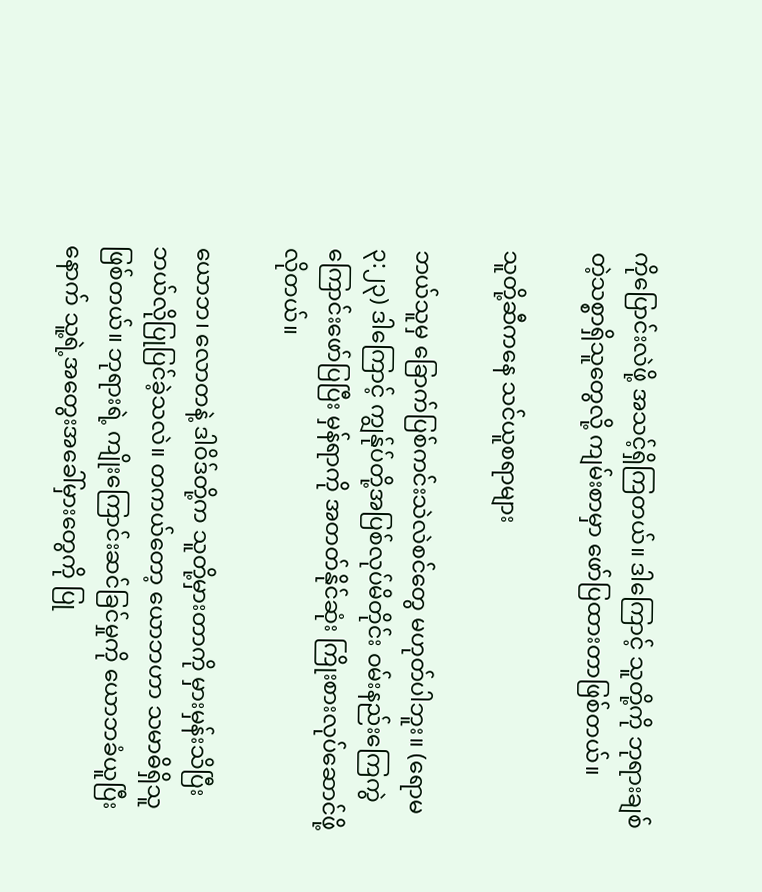ကိုပြောင်းလဲဖို့ အသင့်ရှိကြတယ်။ ဒါကြောင့် သူတို့ကို ဘုရားချစ်တဲ့သစ္စာရှိသူတွေလို့ ကျမ်းစာမှာ ဖော်ပြထားတာဖြစ်တယ်။

သူတို့ဆီကနေ သင်ယူစရာများ

ဘယ်သူမှ ခြောက်ပြစ်ကင်းသဲလဲစင်တွေ မဟုတ်ပါဘူး။ (ရောမ ၃:၂၃) ဒါကြောင့် ကျွန်ုပ်တို့အပြစ်လုပ်မိတိုင်း ဝမ်းနည်းကြေကွဲကြောင်းဖော်ပြပြီး မှန်ရာကို အတတ်နိုင်ဆုံး ကြိုးစားလုပ်ဆောင်ဖို့လိုတယ်။

ယောဘ၊ လောတနဲ့ ဒါဝိဒ်တို့က သူတို့မှားတာကို မှားမှန်းသိပြီး ဘယ်လိုပြုပြင်ခဲ့သလဲ။ တကယ်တော့ ယောဘဟာ သမာဓိရှိသူဖြစ်တယ်။ ဘုရားရဲ့ ကျိုးကြောင်းဆင်ခြင်မှုကို ယောဘခံယူပြီးနောက် သူ့ရဲ့အတွေးအခေါ်မှားတွေကို ပြု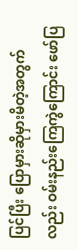ပြင်ပြီး ပြောမှားဆိုမှားမိတဲ့အတွက်လည်း ဝမ်းနည်းကြေကွဲကြောင်း ဖော်ပြ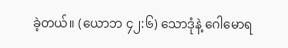ခဲ့တယ်။ (ယောဘ ၄၂:၆) သောဒုံနဲ့ ဂေါမောရ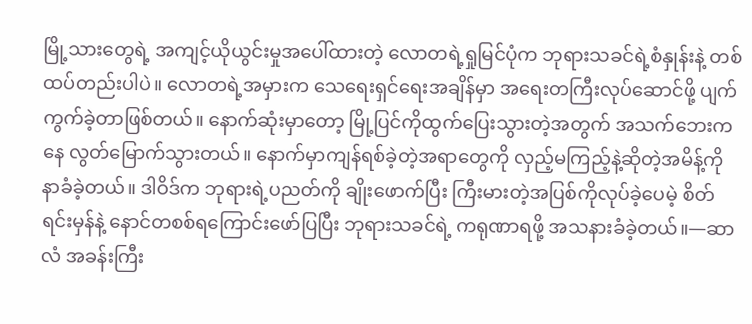မြို့သားတွေရဲ့ အကျင့်ယိုယွင်းမှုအပေါ်ထားတဲ့ လောတရဲ့ရှုမြင်ပုံက ဘုရားသခင်ရဲ့စံနှုန်းနဲ့ တစ်ထပ်တည်းပါပဲ။ လောတရဲ့အမှားက သေရေးရှင်ရေးအချိန်မှာ အရေးတကြီးလုပ်ဆောင်ဖို့ ပျက်ကွက်ခဲ့တာဖြစ်တယ်။ နောက်ဆုံးမှာတော့ မြို့ပြင်ကိုထွက်ပြေးသွားတဲ့အတွက် အသက်ဘေးကနေ လွတ်မြောက်သွားတယ်။ နောက်မှာကျန်ရစ်ခဲ့တဲ့အရာတွေကို လှည့်မကြည့်နဲ့ဆိုတဲ့အမိန့်ကို နာခံခဲ့တယ်။ ဒါဝိဒ်က ဘုရားရဲ့ပညတ်ကို ချိုးဖောက်ပြီး ကြီးမားတဲ့အပြစ်ကိုလုပ်ခဲ့ပေမဲ့ စိတ်ရင်းမှန်နဲ့ နောင်တစစ်ရကြောင်းဖော်ပြပြီး ဘုရားသခင်ရဲ့ ကရုဏာရဖို့ အသနားခံခဲ့တယ်။—ဆာလံ အခန်းကြီး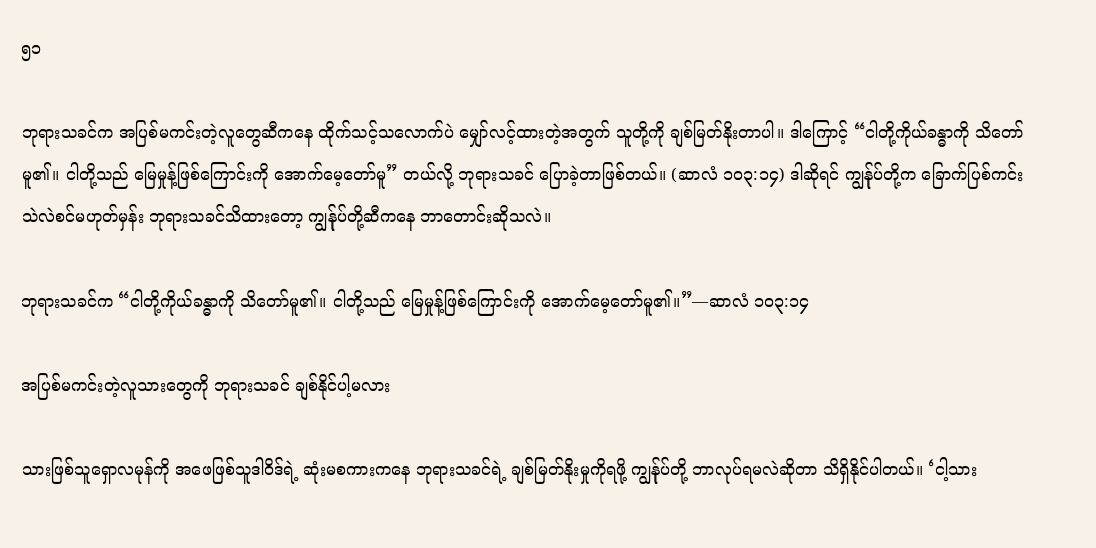၅၁

ဘုရားသခင်က အပြစ်မကင်းတဲ့လူတွေဆီကနေ ထိုက်သင့်သလောက်ပဲ မျှော်လင့်ထားတဲ့အတွက် သူတို့ကို ချစ်မြတ်နိုးတာပါ။ ဒါကြောင့် “ငါတို့ကိုယ်ခန္ဓာကို သိတော်မူ၏။ ငါတို့သည် မြေမှုန့်ဖြစ်ကြောင်းကို အောက်မေ့တော်မူ” တယ်လို့ ဘုရားသခင် ပြောခဲ့တာဖြစ်တယ်။ (ဆာလံ ၁၀၃:၁၄) ဒါဆိုရင် ကျွန်ုပ်တို့က ခြောက်ပြစ်ကင်းသဲလဲစင်မဟုတ်မှန်း ဘုရားသခင်သိထားတော့ ကျွန်ုပ်တို့ဆီကနေ ဘာတောင်းဆိုသလဲ။

ဘုရားသခင်က “ငါတို့ကိုယ်ခန္ဓာကို သိတော်မူ၏။ ငါတို့သည် မြေမှုန့်ဖြစ်ကြောင်းကို အောက်မေ့တော်မူ၏။”—ဆာလံ ၁၀၃:၁၄

အပြစ်မကင်းတဲ့လူသားတွေကို ဘုရားသခင် ချစ်နိုင်ပါ့မလား

သားဖြစ်သူရှောလမုန်ကို အဖေဖြစ်သူဒါဝိဒ်ရဲ့ ဆုံးမစကားကနေ ဘုရားသခင်ရဲ့ ချစ်မြတ်နိုးမှုကိုရဖို့ ကျွန်ုပ်တို့ ဘာလုပ်ရမလဲဆိုတာ သိရှိနိုင်ပါတယ်။ ‘ငါ့သား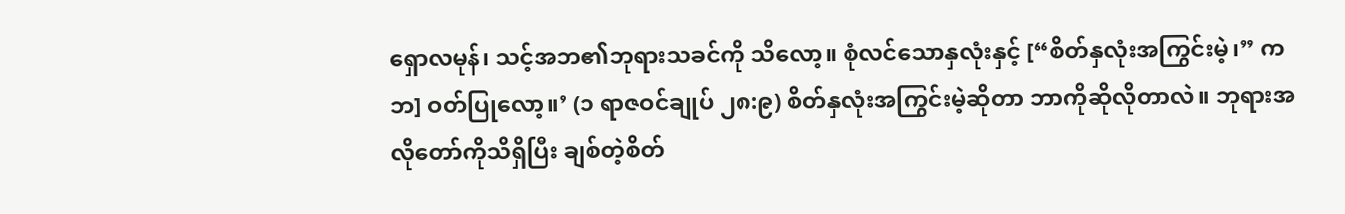ရှောလမုန်၊ သင့်အဘ၏ဘုရားသခင်ကို သိလော့။ စုံလင်သောနှလုံးနှင့် [“စိတ်နှလုံးအကြွင်းမဲ့၊” ကဘ] ဝတ်ပြုလော့။’ (၁ ရာဇဝင်ချုပ် ၂၈:၉) စိတ်နှလုံးအကြွင်းမဲ့ဆိုတာ ဘာကိုဆိုလိုတာလဲ။ ဘုရားအလိုတော်ကိုသိရှိပြီး ချစ်တဲ့စိတ်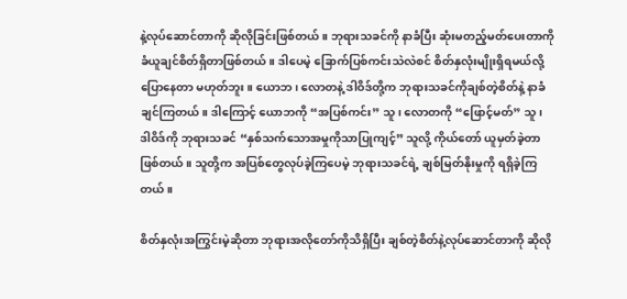နဲ့လုပ်ဆောင်တာကို ဆိုလိုခြင်းဖြစ်တယ်။ ဘုရားသခင်ကို နာခံပြီး ဆုံးမတည့်မတ်ပေးတာကို ခံယူချင်စိတ်ရှိတာဖြစ်တယ်။ ဒါပေမဲ့ ခြောက်ပြစ်ကင်းသဲလဲစင် စိတ်နှလုံးမျိုးရှိရမယ်လို့ ပြောနေတာ မဟုတ်ဘူး။ ယောဘ၊ လောတနဲ့ ဒါဝိဒ်တို့က ဘုရားသခင်ကိုချစ်တဲ့စိတ်နဲ့ နာခံချင်ကြတယ်။ ဒါကြောင့် ယောဘကို “အပြစ်ကင်း” သူ၊ လောတကို “ဖြောင့်မတ်” သူ၊ ဒါဝိဒ်ကို ဘုရားသခင် “နှစ်သက်သောအမှုကိုသာပြုကျင့်” သူလို့ ကိုယ်တော် ယူမှတ်ခဲ့တာဖြစ်တယ်။ သူတို့က အပြစ်တွေလုပ်ခဲ့ကြပေမဲ့ ဘုရားသခင်ရဲ့ ချစ်မြတ်နိုးမှုကို ရရှိခဲ့ကြတယ်။

စိတ်နှလုံးအကြွင်းမဲ့ဆိုတာ ဘုရားအလိုတော်ကိုသိရှိပြီး ချစ်တဲ့စိတ်နဲ့လုပ်ဆောင်တာကို ဆိုလို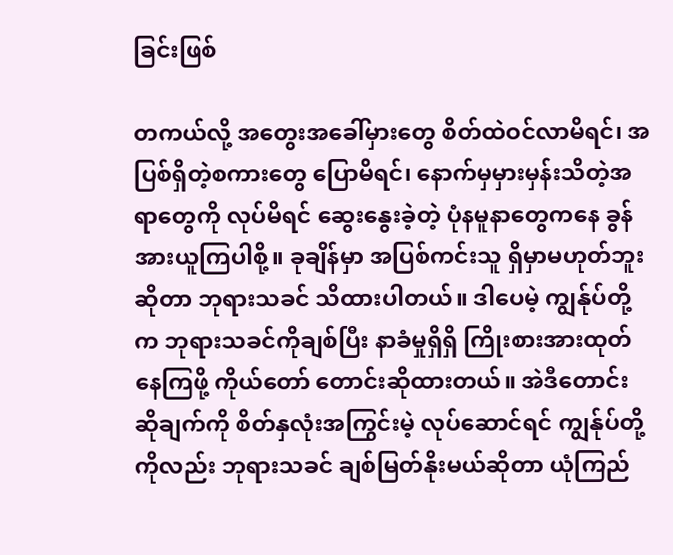ခြင်းဖြစ်

တကယ်လို့ အတွေးအခေါ်မှားတွေ စိတ်ထဲဝင်လာမိရင်၊ အပြစ်ရှိတဲ့စကားတွေ ပြောမိရင်၊ နောက်မှမှားမှန်းသိတဲ့အရာတွေကို လုပ်မိရင် ဆွေးနွေးခဲ့တဲ့ ပုံနမူနာတွေကနေ ခွန်အားယူကြပါစို့။ ခုချိန်မှာ အပြစ်ကင်းသူ ရှိမှာမဟုတ်ဘူးဆိုတာ ဘုရားသခင် သိထားပါတယ်။ ဒါပေမဲ့ ကျွန်ုပ်တို့က ဘုရားသခင်ကိုချစ်ပြီး နာခံမှုရှိရှိ ကြိုးစားအားထုတ်နေကြဖို့ ကိုယ်တော် တောင်းဆိုထားတယ်။ အဲဒီတောင်းဆိုချက်ကို စိတ်နှလုံးအကြွင်းမဲ့ လုပ်ဆောင်ရင် ကျွန်ုပ်တို့ကိုလည်း ဘုရားသခင် ချစ်မြတ်နိုးမယ်ဆိုတာ ယုံကြည်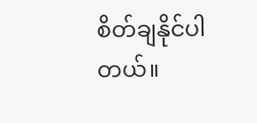စိတ်ချနိုင်ပါတယ်။